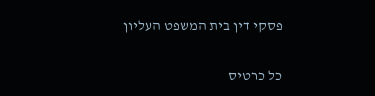פסקי דין בית המשפט העליון

כל כרטיס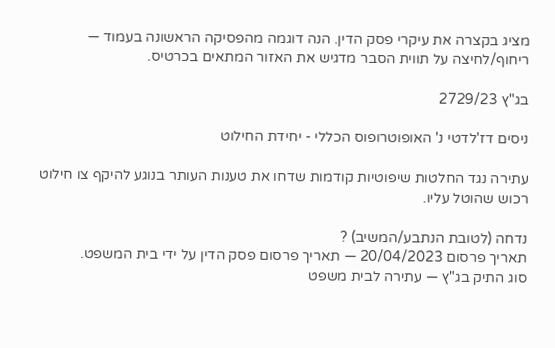מציג בקצרה את עיקרי פסק הדין. הנה דוגמה מהפסיקה הראשונה בעמוד — ריחוף/לחיצה על תווית הסבר מדגיש את האזור המתאים בכרטיס.

בג"ץ 2729/23

ניסים דז'לדטי נ' האופוטרופוס הכללי - יחידת החילוט

עתירה נגד החלטות שיפוטיות קודמות שדחו את טענות העותר בנוגע להיקף צו חילוט רכוש שהוטל עליו.

נדחה (לטובת הנתבע/המשיב) ?
תאריך פרסום 20/04/2023 — תאריך פרסום פסק הדין על ידי בית המשפט.
סוג התיק בג"ץ — עתירה לבית משפט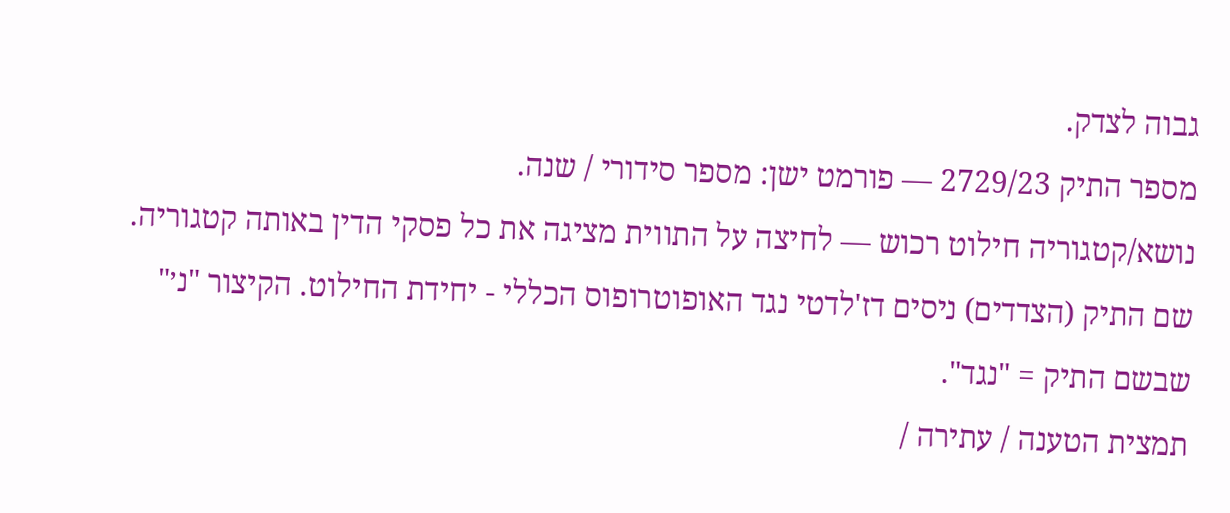גבוה לצדק.
מספר התיק 2729/23 — פורמט ישן: מספר סידורי / שנה.
נושא/קטגוריה חילוט רכוש — לחיצה על התווית מציגה את כל פסקי הדין באותה קטגוריה.
שם התיק (הצדדים) ניסים דז'לדטי נגד האופוטרופוס הכללי - יחידת החילוט. הקיצור "נ׳" שבשם התיק = "נגד".
תמצית הטענה / עתירה /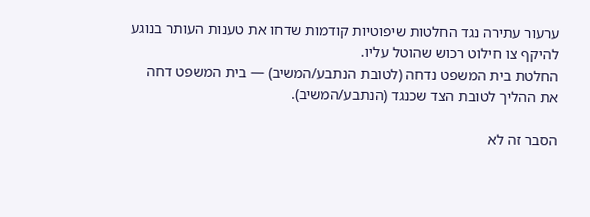ערעור עתירה נגד החלטות שיפוטיות קודמות שדחו את טענות העותר בנוגע להיקף צו חילוט רכוש שהוטל עליו.
החלטת בית המשפט נדחה (לטובת הנתבע/המשיב) — בית המשפט דחה את ההליך לטובת הצד שכנגד (הנתבע/המשיב).

הסבר זה לא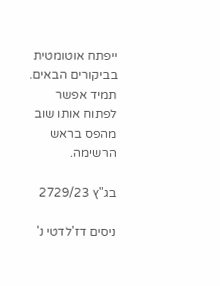ייפתח אוטומטית בביקורים הבאים. תמיד אפשר לפתוח אותו שוב מהפס בראש הרשימה.

בג"ץ 2729/23

ניסים דז'לדטי נ'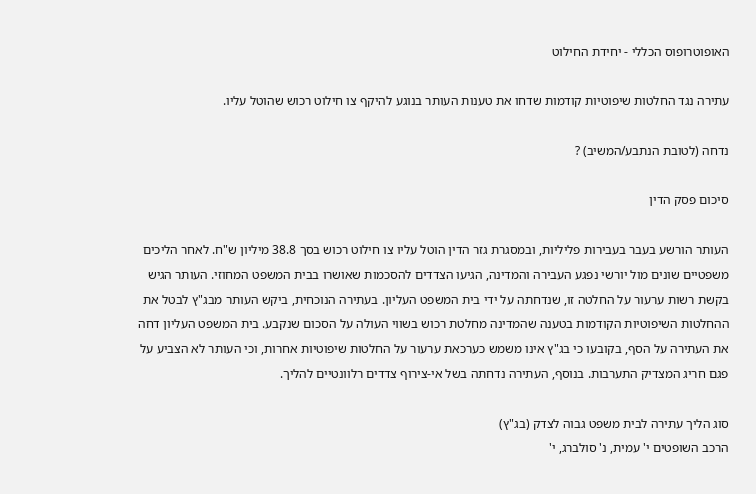האופוטרופוס הכללי - יחידת החילוט

עתירה נגד החלטות שיפוטיות קודמות שדחו את טענות העותר בנוגע להיקף צו חילוט רכוש שהוטל עליו.

נדחה (לטובת הנתבע/המשיב) ?

סיכום פסק הדין

העותר הורשע בעבר בעבירות פליליות, ובמסגרת גזר הדין הוטל עליו צו חילוט רכוש בסך 38.8 מיליון ש"ח. לאחר הליכים משפטיים שונים מול יורשי נפגע העבירה והמדינה, הגיעו הצדדים להסכמות שאושרו בבית המשפט המחוזי. העותר הגיש בקשת רשות ערעור על החלטה זו, שנדחתה על ידי בית המשפט העליון. בעתירה הנוכחית, ביקש העותר מבג"ץ לבטל את ההחלטות השיפוטיות הקודמות בטענה שהמדינה מחלטת רכוש בשווי העולה על הסכום שנקבע. בית המשפט העליון דחה את העתירה על הסף, בקובעו כי בג"ץ אינו משמש כערכאת ערעור על החלטות שיפוטיות אחרות, וכי העותר לא הצביע על פגם חריג המצדיק התערבות. בנוסף, העתירה נדחתה בשל אי-צירוף צדדים רלוונטיים להליך.

סוג הליך עתירה לבית משפט גבוה לצדק (בג"ץ)
הרכב השופטים י' עמית, נ' סולברג, י'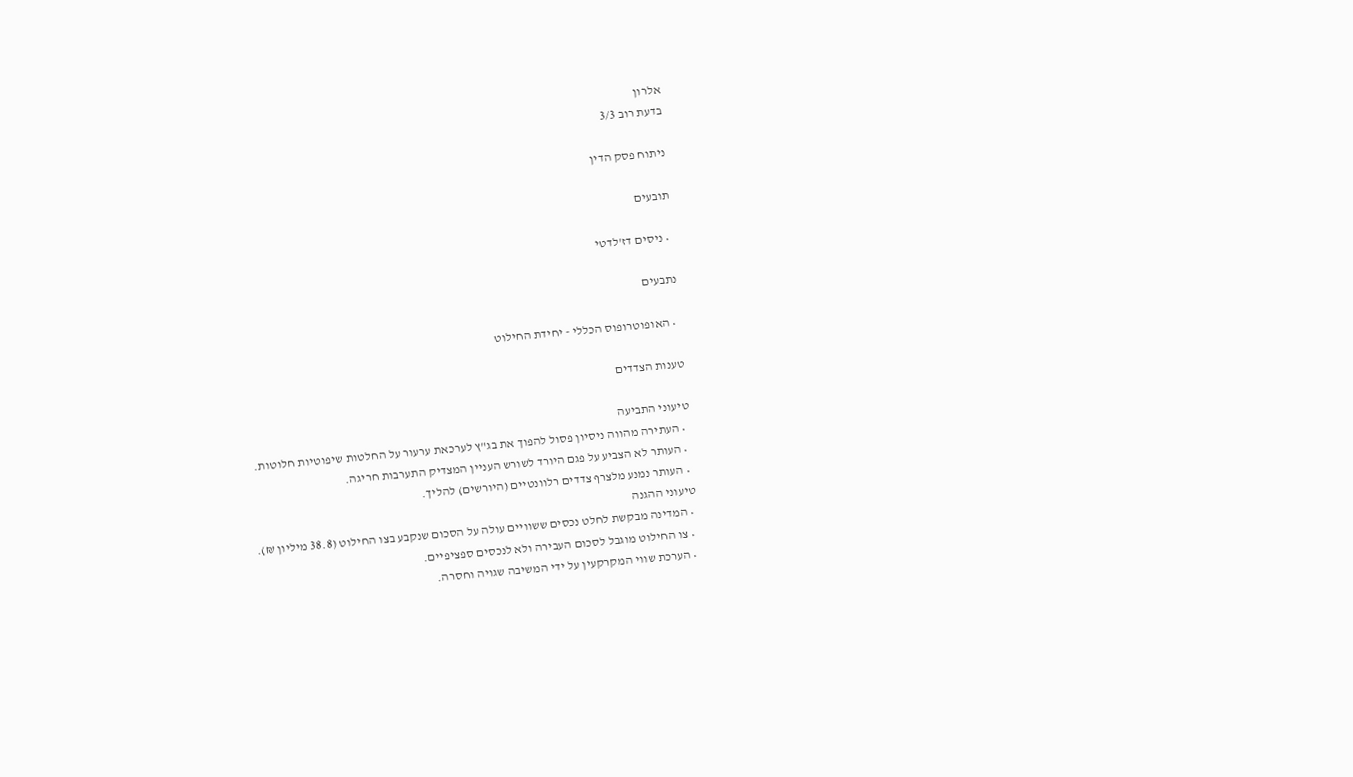אלרון
בדעת רוב 3/3

ניתוח פסק הדין

תובעים

  • ניסים דז'לדטי

נתבעים

  • האופוטרופוס הכללי - יחידת החילוט

טענות הצדדים

טיעוני התביעה
  • העתירה מהווה ניסיון פסול להפוך את בג"ץ לערכאת ערעור על החלטות שיפוטיות חלוטות.
  • העותר לא הצביע על פגם היורד לשורש העניין המצדיק התערבות חריגה.
  • העותר נמנע מלצרף צדדים רלוונטיים (היורשים) להליך.
טיעוני ההגנה
  • המדינה מבקשת לחלט נכסים ששוויים עולה על הסכום שנקבע בצו החילוט (38.8 מיליון ₪).
  • צו החילוט מוגבל לסכום העבירה ולא לנכסים ספציפיים.
  • הערכת שווי המקרקעין על ידי המשיבה שגויה וחסרה.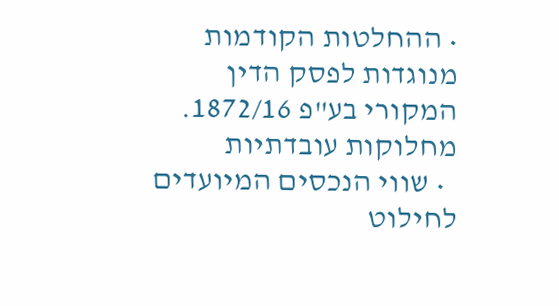• ההחלטות הקודמות מנוגדות לפסק הדין המקורי בע"פ 1872/16.
מחלוקות עובדתיות
  • שווי הנכסים המיועדים לחילוט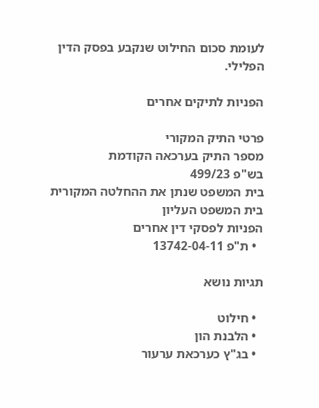לעומת סכום החילוט שנקבע בפסק הדין הפלילי.

הפניות לתיקים אחרים

פרטי התיק המקורי
מספר התיק בערכאה הקודמת
בש"פ 499/23
בית המשפט שנתן את ההחלטה המקורית
בית המשפט העליון
הפניות לפסקי דין אחרים
  • ת"פ 13742-04-11

תגיות נושא

  • חילוט
  • הלבנת הון
  • בג"ץ כערכאת ערעור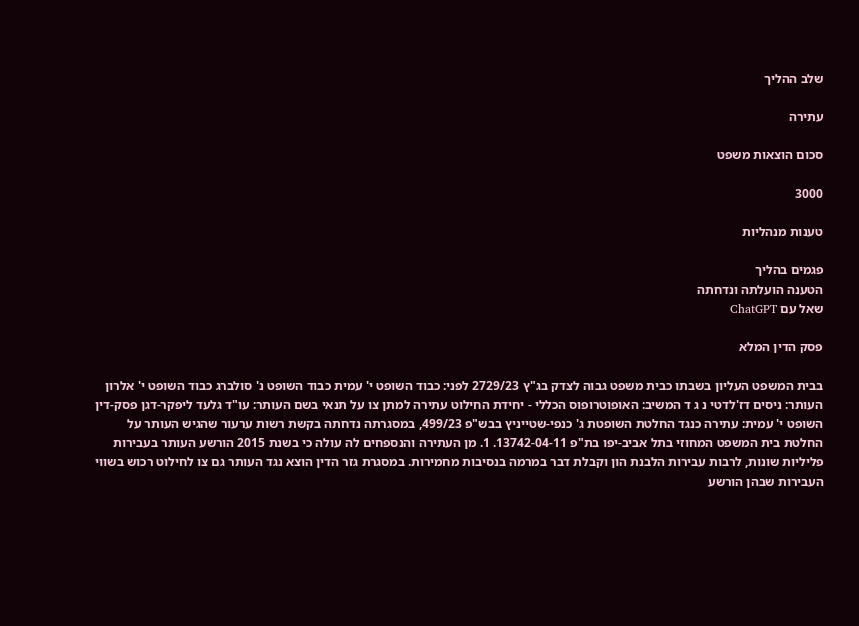שלב ההליך

עתירה

סכום הוצאות משפט

3000

טענות מנהליות

פגמים בהליך
הטענה הועלתה ונדחתה
שאל עם ChatGPT

פסק הדין המלא

בבית המשפט העליון בשבתו כבית משפט גבוה לצדק בג"ץ 2729/23 לפני: כבוד השופט י' עמית כבוד השופט נ' סולברג כבוד השופט י' אלרון העותר: ניסים דז'לדטי נ ג ד המשיב: האופוטרופוס הכללי - יחידת החילוט עתירה למתן צו על תנאי בשם העותר: עו"ד גלעד ליפקר-דגן פסק-דין השופט י' עמית: עתירה כנגד החלטת השופטת ג' כנפי-שטייניץ בבש"פ 499/23, במסגרתה נדחתה בקשת רשות ערעור שהגיש העותר על החלטת בית המשפט המחוזי בתל אביב-יפו בת"פ 13742-04-11. 1. מן העתירה והנספחים לה עולה כי בשנת 2015 הורשע העותר בעבירות פליליות שונות, לרבות עבירות הלבנת הון וקבלת דבר במרמה בנסיבות מחמירות. במסגרת גזר הדין הוצא נגד העותר גם צו לחילוט רכוש בשווי העבירות שבהן הורשע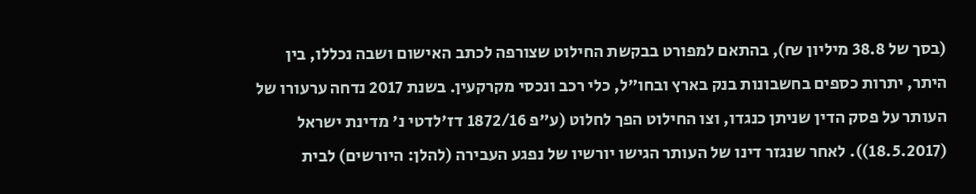(בסך של 38.8 מיליון ₪), בהתאם למפורט בבקשת החילוט שצורפה לכתב האישום ושבה נכללו, בין היתר, יתרות כספים בחשבונות בנק בארץ ובחו"ל, כלי רכב ונכסי מקרקעין. בשנת 2017 נדחה ערעורו של העותר על פסק הדין שניתן כנגדו, וצו החילוט הפך לחלוט (ע"פ 1872/16 דז'לדטי נ' מדינת ישראל (18.5.2017)). לאחר שנגזר דינו של העותר הגישו יורשיו של נפגע העבירה (להלן: היורשים) לבית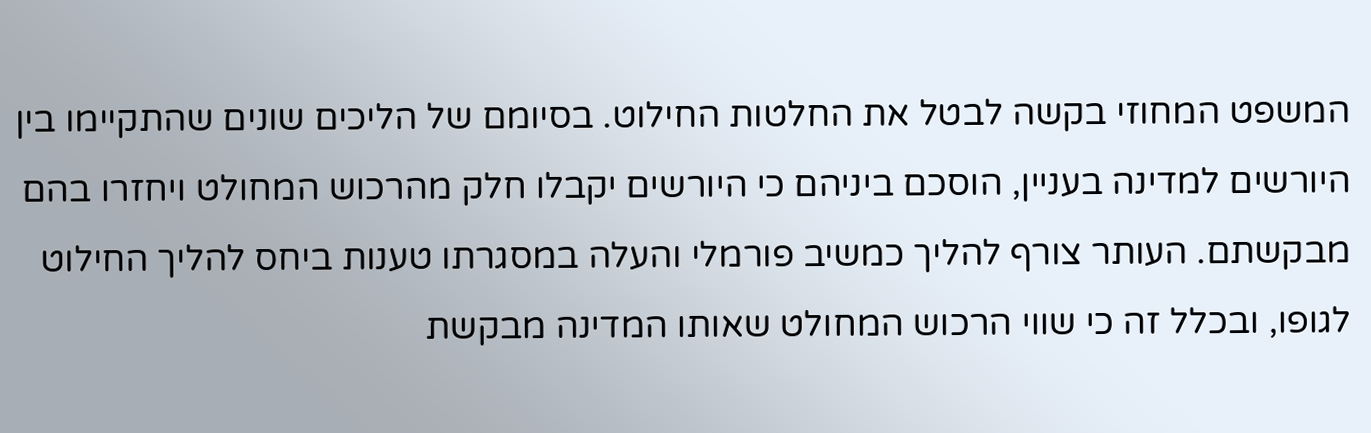המשפט המחוזי בקשה לבטל את החלטות החילוט. בסיומם של הליכים שונים שהתקיימו בין היורשים למדינה בעניין, הוסכם ביניהם כי היורשים יקבלו חלק מהרכוש המחולט ויחזרו בהם מבקשתם. העותר צורף להליך כמשיב פורמלי והעלה במסגרתו טענות ביחס להליך החילוט לגופו, ובכלל זה כי שווי הרכוש המחולט שאותו המדינה מבקשת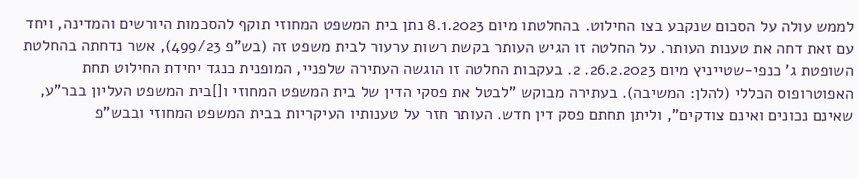לממש עולה על הסכום שנקבע בצו החילוט. בהחלטתו מיום 8.1.2023 נתן בית המשפט המחוזי תוקף להסכמות היורשים והמדינה, ויחד עם זאת דחה את טענות העותר. על החלטה זו הגיש העותר בקשת רשות ערעור לבית משפט זה (בש"פ 499/23), אשר נדחתה בהחלטת השופטת ג' כנפי-שטייניץ מיום 26.2.2023. 2. בעקבות החלטה זו הוגשה העתירה שלפניי, המופנית כנגד יחידת החילוט תחת האפוטרופוס הכללי (להלן: המשיבה). בעתירה מבוקש "לבטל את פסקי הדין של בית המשפט המחוזי ו[]בית המשפט העליון בבר"ע, שאינם נכונים ואינם צודקים", וליתן תחתם פסק דין חדש. העותר חזר על טענותיו העיקריות בבית המשפט המחוזי ובבש"פ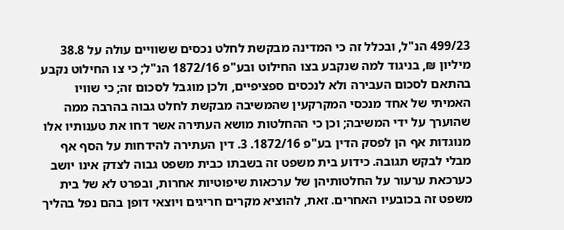499/23 הנ"ל, ובכלל זה כי המדינה מבקשת לחלט נכסים ששוויים עולה על 38.8 מיליון ₪, בניגוד למה שנקבע בצו החילוט ובע"פ 1872/16 הנ"ל; כי צו החילוט נקבע בהתאם לסכום העבירה ולא לנכסים ספציפיים, ולכן מוגבל לסכום זה; כי שוויו האמיתי של אחד מנכסי המקרקעין שהמשיבה מבקשת לחלט גבוה בהרבה ממה שהוערך על ידי המשיבה; וכן כי ההחלטות מושא העתירה אשר דחו את טענותיו אלו מנוגדות אף הן לפסק הדין בע"פ 1872/16. 3. דין העתירה להידחות על הסף אף מבלי לבקש תגובה. כידוע בית משפט זה בשבתו כבית משפט גבוה לצדק אינו יושב כערכאת ערעור על החלטותיהן של ערכאות שיפוטיות אחרות, ובפרט לא של בית משפט זה בכובעיו האחרים. זאת, להוציא מקרים חריגים ויוצאי דופן בהם נפל בהליך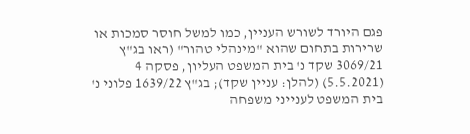פגם היורד לשורש העניין, כמו למשל חוסר סמכות או שרירות בתחום שהוא "מינהלי טהור" (ראו בג"ץ 3069/21 שקד נ' בית המשפט העליון, פסקה 4 (5.5.2021) (להלן: עניין שקד); בג"ץ 1639/22 פלוני נ' בית המשפט לענייני משפחה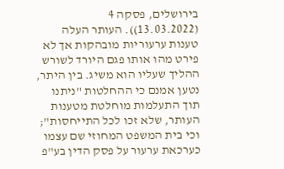בירושלים, פסקה 4 (13.03.2022)). העותר העלה טענות ערעוריות מובהקות אך לא פירט מהו אותו פגם היורד לשורש ההליך שעליו הוא משיג. בין היתר, נטען אמנם כי ההחלטות "ניתנו תוך התעלמות מוחלטת מטענות העותר, שלא זכו לכל התייחסות"; וכי בית המשפט המחוזי שם עצמו כערכאת ערעור על פסק הדין בע"פ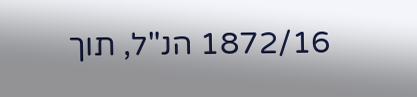1872/16 הנ"ל, תוך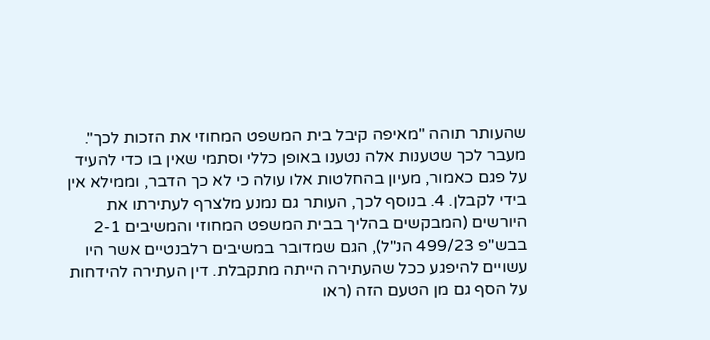שהעותר תוהה "מאיפה קיבל בית המשפט המחוזי את הזכות לכך". מעבר לכך שטענות אלה נטענו באופן כללי וסתמי שאין בו כדי להעיד על פגם כאמור, מעיון בהחלטות אלו עולה כי לא כך הדבר, וממילא אין בידי לקבלן. 4. בנוסף לכך, העותר גם נמנע מלצרף לעתירתו את היורשים (המבקשים בהליך בבית המשפט המחוזי והמשיבים 2-1 בבש"פ 499/23 הנ"ל), הגם שמדובר במשיבים רלבנטיים אשר היו עשויים להיפגע ככל שהעתירה הייתה מתקבלת. דין העתירה להידחות על הסף גם מן הטעם הזה (ראו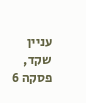עניין שקד, פסקה 6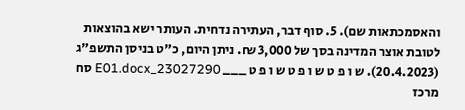והאסמכתאות שם). 5. סוף דבר, העתירה נדחית. העותר ישא בהוצאות לטובת אוצר המדינה בסך של 3,000 ₪. ניתן היום, כ"ט בניסן התשפ"ג (20.4.2023). ש ו פ ט ש ו פ ט ש ו פ ט ___ 23027290_E01.docx סח מרכז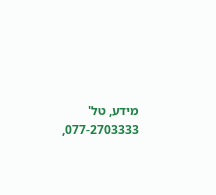מידע, טל' 077-2703333,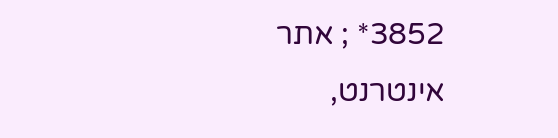3852* ; אתר אינטרנט,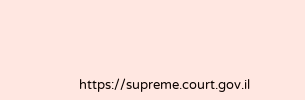https://supreme.court.gov.il